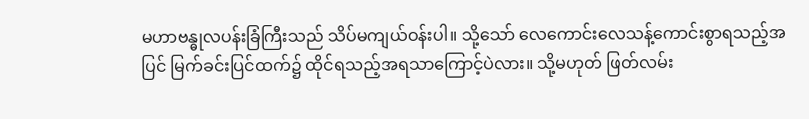မဟာဗန္ဓုလပန်းခြံကြီးသည် သိပ်မကျယ်ဝန်းပါ။ သို့သော် လေကောင်းလေသန့်ကောင်းစွာရသည့်အပြင် မြက်ခင်းပြင်ထက်၌ ထိုင်ရသည့်အရသာကြောင့်ပဲလား။ သို့မဟုတ် ဖြတ်လမ်း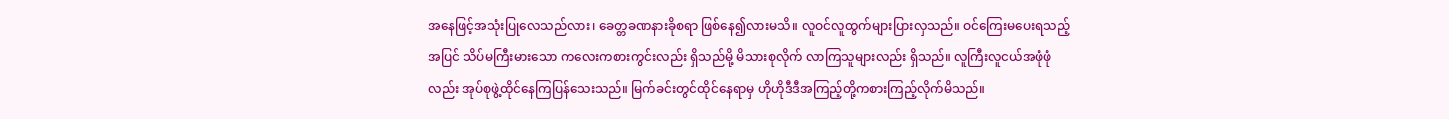အနေဖြင့်အသုံးပြုလေသည်လား၊ ခေတ္တခဏနားခိုစရာ ဖြစ်နေ၍လားမသိ။ လူဝင်လူထွက်များပြားလှသည်။ ဝင်ကြေးမပေးရသည့်အပြင် သိပ်မကြီးမားသော ကလေးကစားကွင်းလည်း ရှိသည်မို့ မိသားစုလိုက် လာကြသူများလည်း ရှိသည်။ လူကြီးလူငယ်အဖုံဖုံလည်း အုပ်စုဖွဲ့ထိုင်နေကြပြန်သေးသည်။ မြက်ခင်းတွင်ထိုင်နေရာမှ ဟိုဟိုဒီဒီအကြည့်တို့ကစားကြည့်လိုက်မိသည်။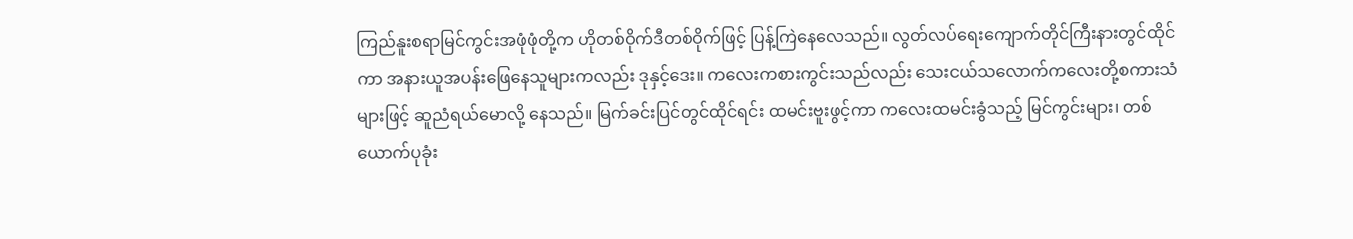ကြည်နူးစရာမြင်ကွင်းအဖုံဖုံတို့က ဟိုတစ်ဝိုက်ဒီတစ်ဝိုက်ဖြင့် ပြန့်ကြဲနေလေသည်။ လွတ်လပ်ရေးကျောက်တိုင်ကြီးနားတွင်ထိုင်ကာ အနားယူအပန်းဖြေနေသူများကလည်း ဒုနှင့်ဒေး။ ကလေးကစားကွင်းသည်လည်း သေးငယ်သလောက်ကလေးတို့စကားသံများဖြင့် ဆူညံရယ်မောလို့ နေသည်။ မြက်ခင်းပြင်တွင်ထိုင်ရင်း ထမင်းဗူးဖွင့်ကာ ကလေးထမင်းခွံသည့် မြင်ကွင်းများ၊ တစ်ယောက်ပုခုံး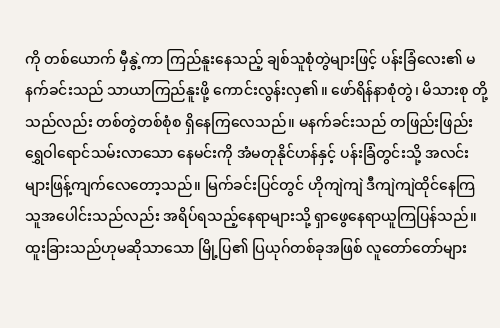ကို တစ်ယောက် မှီနွဲ့ကာ ကြည်နူးနေသည့် ချစ်သူစုံတွဲများဖြင့် ပန်းခြံလေး၏ မနက်ခင်းသည် သာယာကြည်နူးဖို့ ကောင်းလွန်းလှ၏။ ဖော်ရိန်နာစုံတွဲ၊ မိသားစု တို့သည်လည်း တစ်တွဲတစ်စုံစ ရှိနေကြလေသည်။ မနက်ခင်းသည် တဖြည်းဖြည်း ရွှေဝါရောင်သမ်းလာသော နေမင်းကို အံမတုနိုင်ဟန်နှင့် ပန်းခြံတွင်းသို့ အလင်းများဖြန့်ကျက်လေတော့သည်။ မြက်ခင်းပြင်တွင် ဟိုကျဲကျဲ ဒီကျဲကျဲထိုင်နေကြသူအပေါင်းသည်လည်း အရိပ်ရသည့်နေရာများသို့ ရှာဖွေနေရာယူကြပြန်သည်။
ထူးခြားသည်ဟုမဆိုသာသော မြို့ပြ၏ ပြယုဂ်တစ်ခုအဖြစ် လူတော်တော်များ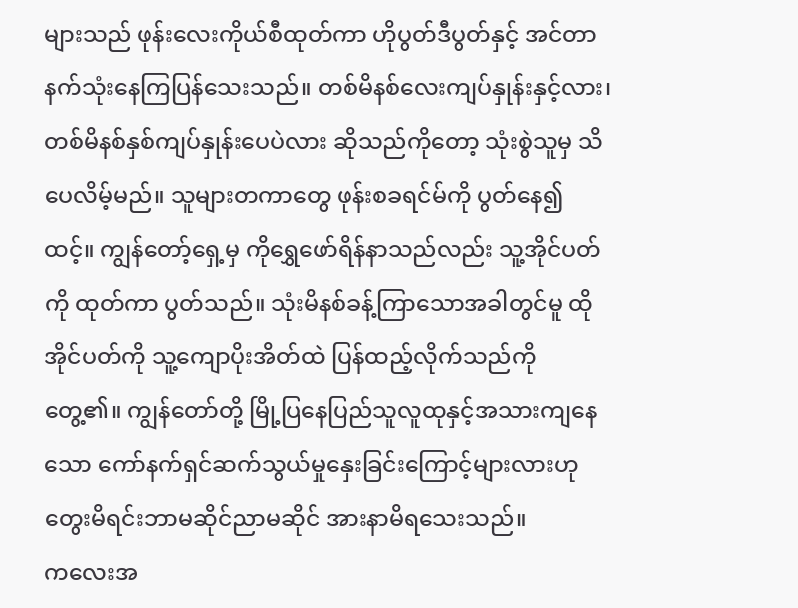များသည် ဖုန်းလေးကိုယ်စီထုတ်ကာ ဟိုပွတ်ဒီပွတ်နှင့် အင်တာနက်သုံးနေကြပြန်သေးသည်။ တစ်မိနစ်လေးကျပ်နှုန်းနှင့်လား၊ တစ်မိနစ်နှစ်ကျပ်နှုန်းပေပဲလား ဆိုသည်ကိုတော့ သုံးစွဲသူမှ သိပေလိမ့်မည်။ သူများတကာတွေ ဖုန်းစခရင်မ်ကို ပွတ်နေ၍ထင့်။ ကျွန်တော့်ရှေ့မှ ကိုရွှေဖော်ရိန်နာသည်လည်း သူ့အိုင်ပတ်ကို ထုတ်ကာ ပွတ်သည်။ သုံးမိနစ်ခန့်ကြာသောအခါတွင်မူ ထိုအိုင်ပတ်ကို သူ့ကျောပိုးအိတ်ထဲ ပြန်ထည့်လိုက်သည်ကို တွေ့၏။ ကျွန်တော်တို့ မြို့ပြနေပြည်သူလူထုနှင့်အသားကျနေသော ကော်နက်ရှင်ဆက်သွယ်မှုနှေးခြင်းကြောင့်များလားဟု တွေးမိရင်းဘာမဆိုင်ညာမဆိုင် အားနာမိရသေးသည်။
ကလေးအ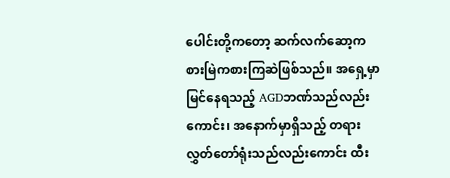ပေါင်းတို့ကတော့ ဆက်လက်ဆော့ကစားမြဲကစားကြဆဲဖြစ်သည်။ အရှေ့မှာ မြင်နေရသည့် AGDဘဏ်သည်လည်းကောင်း၊ အနောက်မှာရှိသည့် တရားလွှတ်တော်ရုံးသည်လည်းကောင်း ထီး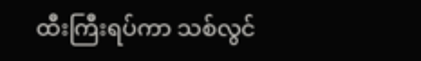ထီးကြီးရပ်ကာ သစ်လွင်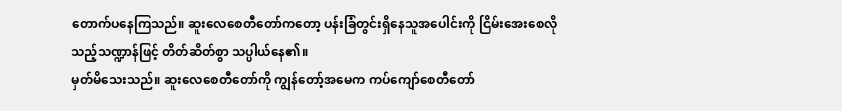တောက်ပနေကြသည်။ ဆူးလေစေတီတော်ကတော့ ပန်းခြံတွင်းရှိနေသူအပေါင်းကို ငြိမ်းအေးစေလိုသည့်သဏ္ဍာန်ဖြင့် တိတ်ဆိတ်စွာ သပ္ပါယ်နေ၏။
မှတ်မိသေးသည်။ ဆူးလေစေတီတော်ကို ကျွန်တော့်အမေက ကပ်ကျော်စေတီတော်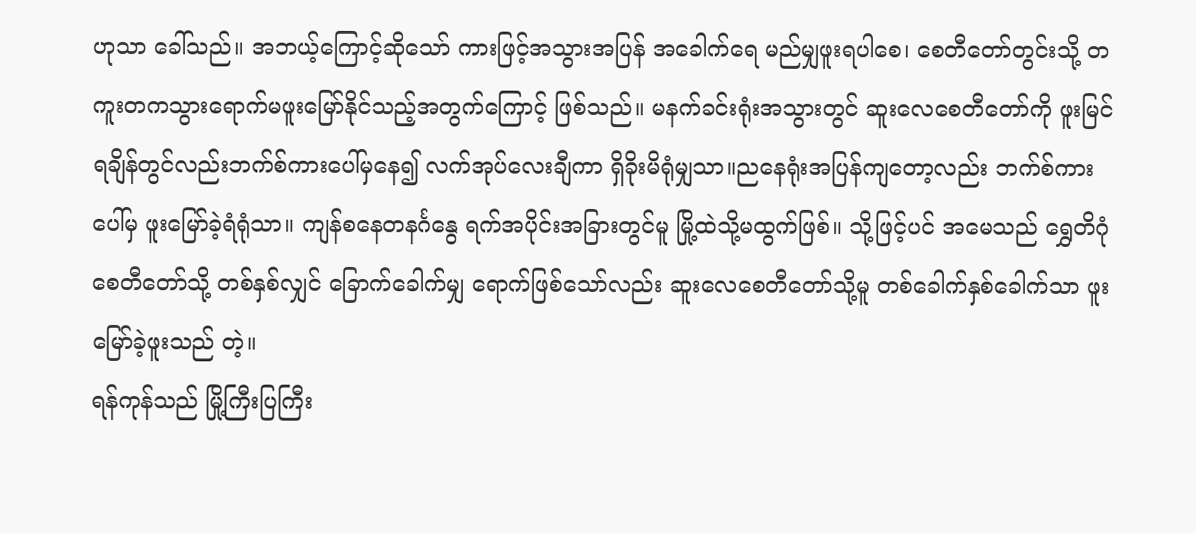ဟုသာ ခေါ်သည်။ အဘယ့်ကြောင့်ဆိုသော် ကားဖြင့်အသွားအပြန် အခေါက်ရေ မည်မျှဖူးရပါစေ၊ စေတီတော်တွင်းသို့ တကူးတကသွားရောက်မဖူးမြော်နိုင်သည့်အတွက်ကြောင့် ဖြစ်သည်။ မနက်ခင်းရုံးအသွားတွင် ဆူးလေစေတီတော်ကို ဖူးမြင်ရချိန်တွင်လည်းဘက်စ်ကားပေါ်မှနေ၍ လက်အုပ်လေးချီကာ ရှိခိုးမိရုံမျှသာ။ညနေရုံးအပြန်ကျတော့လည်း ဘက်စ်ကားပေါ်မှ ဖူးမြော်ခဲ့ရံရုံသာ။ ကျန်စနေတနင်္ဂနွေ ရက်အပိုင်းအခြားတွင်မူ မြို့ထဲသို့မထွက်ဖြစ်။ သို့ဖြင့်ပင် အမေသည် ရွှေတိဂုံစေတီတော်သို့ တစ်နှစ်လျှင် ခြောက်ခေါက်မျှ ရောက်ဖြစ်သော်လည်း ဆူးလေစေတီတော်သို့မူ တစ်ခေါက်နှစ်ခေါက်သာ ဖူးမြော်ခဲ့ဖူးသည် တဲ့။
ရန်ကုန်သည် မြို့ကြီးပြကြီး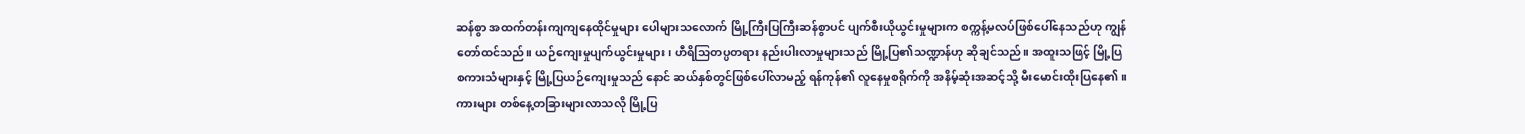ဆန်စွာ အထက်တန်းကျကျနေထိုင်မှုများ ပေါများသလောက် မြို့ကြီးပြကြီးဆန်စွာပင် ပျက်စီးယိုယွင်းမှုများက စက္ကန့်မလပ်ဖြစ်ပေါ်နေသည်ဟု ကျွန်တော်ထင်သည်။ ယဉ်ကျေးမှုပျက်ယွင်းမှုများ၊ ဟီရိသြတပ္ပတရား နည်းပါးလာမှုများသည် မြို့ပြ၏သဏ္ဍာန်ဟု ဆိုချင်သည်။ အထူးသဖြင့် မြို့ပြစကားသံများနှင့် မြို့ပြယဉ်ကျေးမှုသည် နောင် ဆယ်နှစ်တွင်ဖြစ်ပေါ်လာမည့် ရန်ကုန်၏ လူနေမှုစရိုက်ကို အနိမ့်ဆုံးအဆင့်သို့ မီးမောင်းထိုးပြနေ၏။
ကားများ တစ်နေ့တခြားများလာသလို မြို့ပြ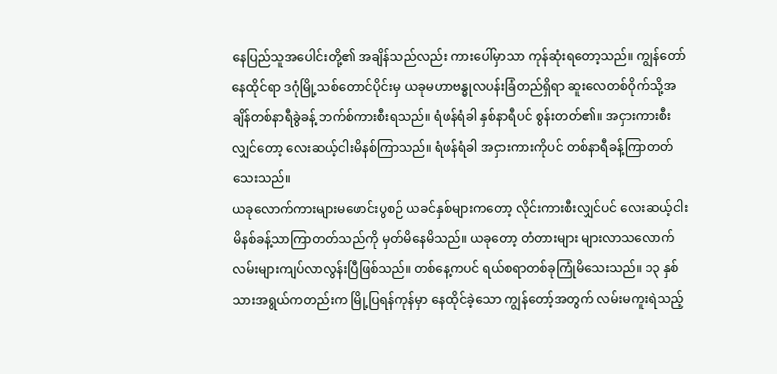နေပြည်သူအပေါင်းတို့၏ အချိန်သည်လည်း ကားပေါ်မှာသာ ကုန်ဆုံးရတော့သည်။ ကျွန်တော်နေထိုင်ရာ ဒဂုံမြို့သစ်တောင်ပိုင်းမှ ယခုမဟာဗန္ဓုလပန်းခြံတည်ရှိရာ ဆူးလေတစ်ဝိုက်သို့အချိန်တစ်နာရီခွဲခန့် ဘက်စ်ကားစီးရသည်။ ရံဖန်ရံခါ နှစ်နာရီပင် စွန်းတတ်၏။ အငှားကားစီးလျှင်တော့ လေးဆယ့်ငါးမိနစ်ကြာသည်။ ရံဖန်ရံခါ အငှားကားကိုပင် တစ်နာရီခန့်ကြာတတ်သေးသည်။
ယခုလောက်ကားများမဖောင်းပွစဉ် ယခင်နှစ်များကတော့ လိုင်းကားစီးလျှင်ပင် လေးဆယ့်ငါးမိနစ်ခန့်သာကြာတတ်သည်ကို မှတ်မိနေမိသည်။ ယခုတော့ တံတားများ များလာသလောက် လမ်းများကျပ်လာလွန်းပြီဖြစ်သည်။ တစ်နေ့ကပင် ရယ်စရာတစ်ခုကြုံမိသေးသည်။ ၁၃ နှစ်သားအရွယ်ကတည်းက မြို့ပြရန်ကုန်မှာ နေထိုင်ခဲ့သော ကျွန်တော့်အတွက် လမ်းမကူးရဲသည့်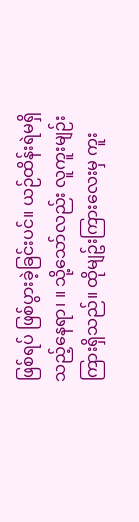ဖြစ်ရပ် ဖြစ်ပွားခဲ့ခြင်းပင်။ ယဉ်ထိန်းရဲမရှိသည့်နေရာ၊ ။ သို့သော်လည်း လူကူးမျဉ်းကြားရှိသည်။ ထိုမျဥ်းကြားလေးမှ ကူး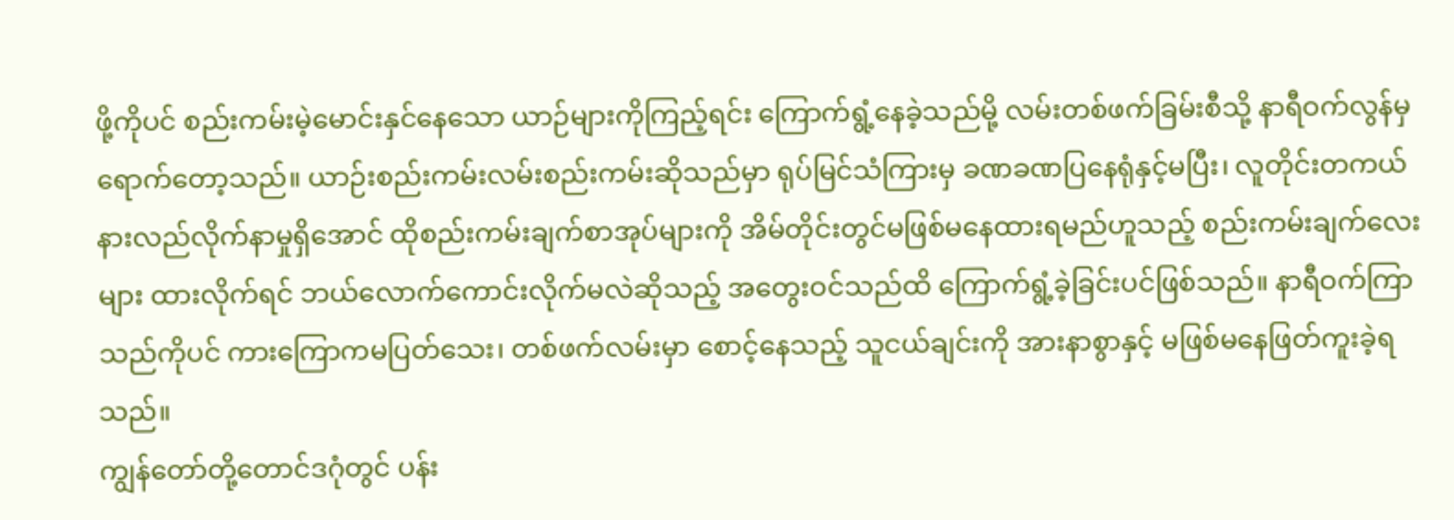ဖို့ကိုပင် စည်းကမ်းမဲ့မောင်းနှင်နေသော ယာဉ်များကိုကြည့်ရင်း ကြောက်ရွံ့နေခဲ့သည်မို့ လမ်းတစ်ဖက်ခြမ်းစီသို့ နာရီဝက်လွန်မှ ရောက်တော့သည်။ ယာဉ်းစည်းကမ်းလမ်းစည်းကမ်းဆိုသည်မှာ ရုပ်မြင်သံကြားမှ ခဏခဏပြနေရုံနှင့်မပြီး၊ လူတိုင်းတကယ်နားလည်လိုက်နာမှုရှိအောင် ထိုစည်းကမ်းချက်စာအုပ်များကို အိမ်တိုင်းတွင်မဖြစ်မနေထားရမည်ဟူသည့် စည်းကမ်းချက်လေးများ ထားလိုက်ရင် ဘယ်လောက်ကောင်းလိုက်မလဲဆိုသည့် အတွေးဝင်သည်ထိ ကြောက်ရွံ့ခဲ့ခြင်းပင်ဖြစ်သည်။ နာရီဝက်ကြာသည်ကိုပင် ကားကြောကမပြတ်သေး၊ တစ်ဖက်လမ်းမှာ စောင့်နေသည့် သူငယ်ချင်းကို အားနာစွာနှင့် မဖြစ်မနေဖြတ်ကူးခဲ့ရသည်။
ကျွန်တော်တို့တောင်ဒဂုံတွင် ပန်း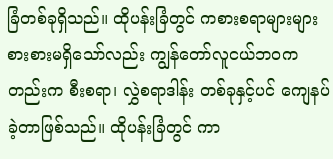ခြံတစ်ခုရှိသည်။ ထိုပန်းခြံတွင် ကစားစရာများများစားစားမရှိသော်လည်း ကျွန်တော်လူငယ်ဘဝကတည်းက စီးစရာ၊ လွှဲစရာဒါန်း တစ်ခုနှင့်ပင် ကျေနပ်ခဲ့တာဖြစ်သည်။ ထိုပန်းခြံတွင် ကာ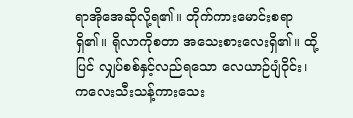ရာအိုအေဆိုလို့ရ၏။ တိုက်ကားမောင်းစရာရှိ၏။ ရိုလာကိုစတာ အသေးစားလေးရှိ၏။ ထို့ပြင် လျှပ်စစ်နှင့်လည်ရသော လေယာဉ်ပျံဝိုင်း၊ ကလေးသီးသန့်ကားသေး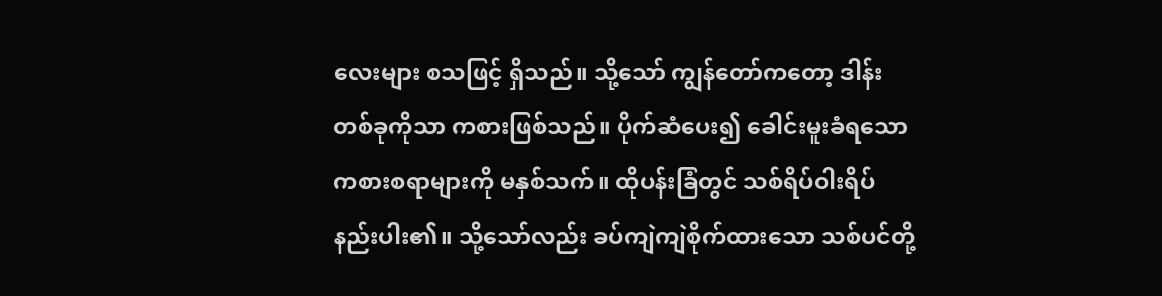လေးများ စသဖြင့် ရှိသည်။ သို့သော် ကျွန်တော်ကတော့ ဒါန်းတစ်ခုကိုသာ ကစားဖြစ်သည်။ ပိုက်ဆံပေး၍ ခေါင်းမူးခံရသော ကစားစရာများကို မနှစ်သက်။ ထိုပန်းခြံတွင် သစ်ရိပ်ဝါးရိပ်နည်းပါး၏။ သို့သော်လည်း ခပ်ကျဲကျဲစိုက်ထားသော သစ်ပင်တို့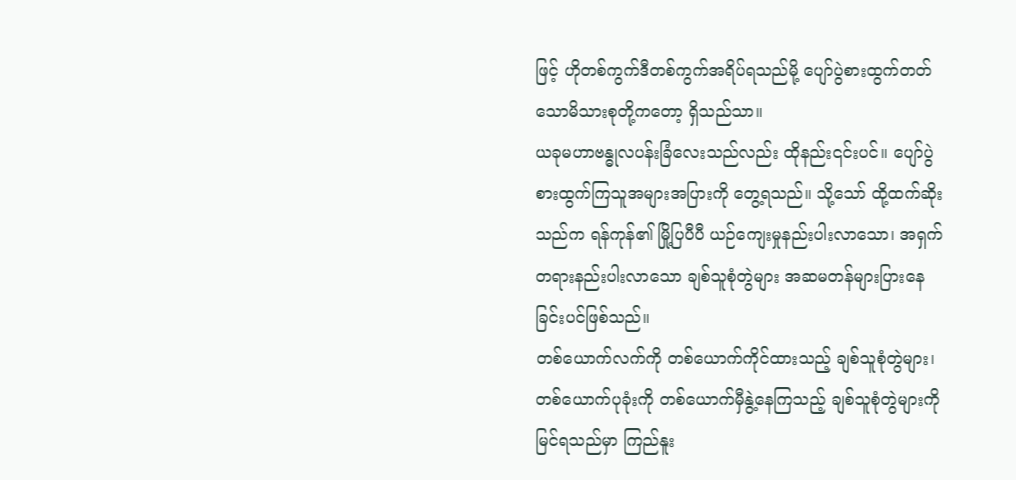ဖြင့် ဟိုတစ်ကွက်ဒီတစ်ကွက်အရိပ်ရသည်မို့ ပျော်ပွဲစားထွက်တတ်သောမိသားစုတို့ကတော့ ရှိသည်သာ။
ယခုမဟာဗန္ဓုလပန်းခြံလေးသည်လည်း ထိုနည်း၎င်းပင်။ ပျော်ပွဲစားထွက်ကြသူအများအပြားကို တွေ့ရသည်။ သို့သော် ထို့ထက်ဆိုးသည်က ရန်ကုန်၏ မြို့ပြပီပီ ယဉ်ကျေးမှုနည်းပါးလာသော၊ အရှက်တရားနည်းပါးလာသော ချစ်သူစုံတွဲများ အဆမတန်များပြားနေခြင်းပင်ဖြစ်သည်။
တစ်ယောက်လက်ကို တစ်ယောက်ကိုင်ထားသည့် ချစ်သူစုံတွဲများ၊ တစ်ယောက်ပုခုံးကို တစ်ယောက်မှီနွဲ့နေကြသည့် ချစ်သူစုံတွဲများကို မြင်ရသည်မှာ ကြည်နူး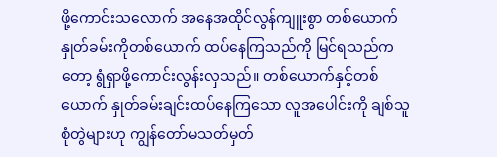ဖို့ကောင်းသလောက် အနေအထိုင်လွန်ကျူးစွာ တစ်ယောက်နှုတ်ခမ်းကိုတစ်ယောက် ထပ်နေကြသည်ကို မြင်ရသည်ကတော့ ရွံရှာဖို့ကောင်းလွန်းလှသည်။ တစ်ယောက်နှင့်တစ်ယောက် နှုတ်ခမ်းချင်းထပ်နေကြသော လူအပေါင်းကို ချစ်သူစုံတွဲများဟု ကျွန်တော်မသတ်မှတ်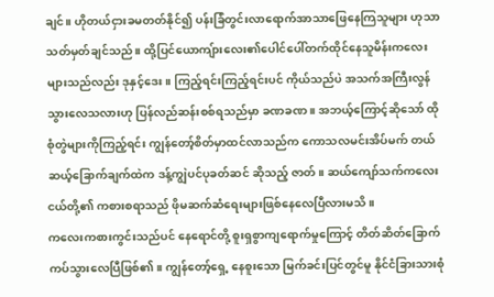ချင်။ ဟိုတယ်ငှားခမတတ်နိုင်၍ ပန်းခြံတွင်းလာရောက်အာသာဖြေနေကြသူများ ဟုသာ သတ်မှတ်ချင်သည်။ ထို့ပြင်ယောကျ်ားလေး၏ပေါင်ပေါ်တက်ထိုင်နေသူမိန်းကလေးများသည်လည်း ဒုနှင့်ဒေး။ ကြည့်ရင်းကြည့်ရင်းပင် ကိုယ်သည်ပဲ အသက်အကြီးလွန်သွားလေသလားဟု ပြန်လည်ဆန်းစစ်ရသည်မှာ ခဏခဏ။ အဘယ့်ကြောင့်ဆိုသော် ထိုစုံတွဲများကိုကြည့်ရင်း ကျွန်တော့်စိတ်မှာထင်လာသည်က ကောသလမင်းအိပ်မက် တယ်ဆယ့်ခြောက်ချက်ထဲက ဒန့်ကျွဲပင်ပုခတ်ဆင် ဆိုသည့် ဇာတ်။ ဆယ်ကျော်သက်ကလေးငယ်တို့၏ ကစားစရာသည် ဖိုမဆက်ဆံရေးများဖြစ်နေလေပြီလားမသိ။
ကလေးကစားကွင်းသည်ပင် နေရောင်တို့ စူးရှစွာကျရောက်မှုကြောင့် တိတ်ဆိတ်ခြောက်ကပ်သွားလေပြီဖြစ်၏။ ကျွန်တော့်ရှေ့ နေစူးသော မြက်ခင်းပြင်တွင်မူ နိုင်ငံခြားသားစုံ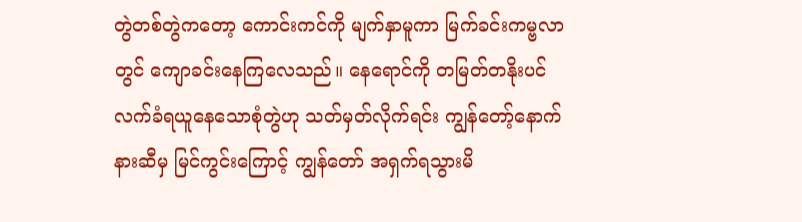တွဲတစ်တွဲကတော့ ကောင်းကင်ကို မျက်နှာမူကာ မြက်ခင်းကမ္ဗလာတွင် ကျောခင်းနေကြလေသည်။ နေရောင်ကို တမြတ်တနိုးပင် လက်ခံရယူနေသောစုံတွဲဟု သတ်မှတ်လိုက်ရင်း ကျွန်တော့်နောက်နားဆီမှ မြင်ကွင်းကြောင့် ကျွန်တော် အရှက်ရသွားမိ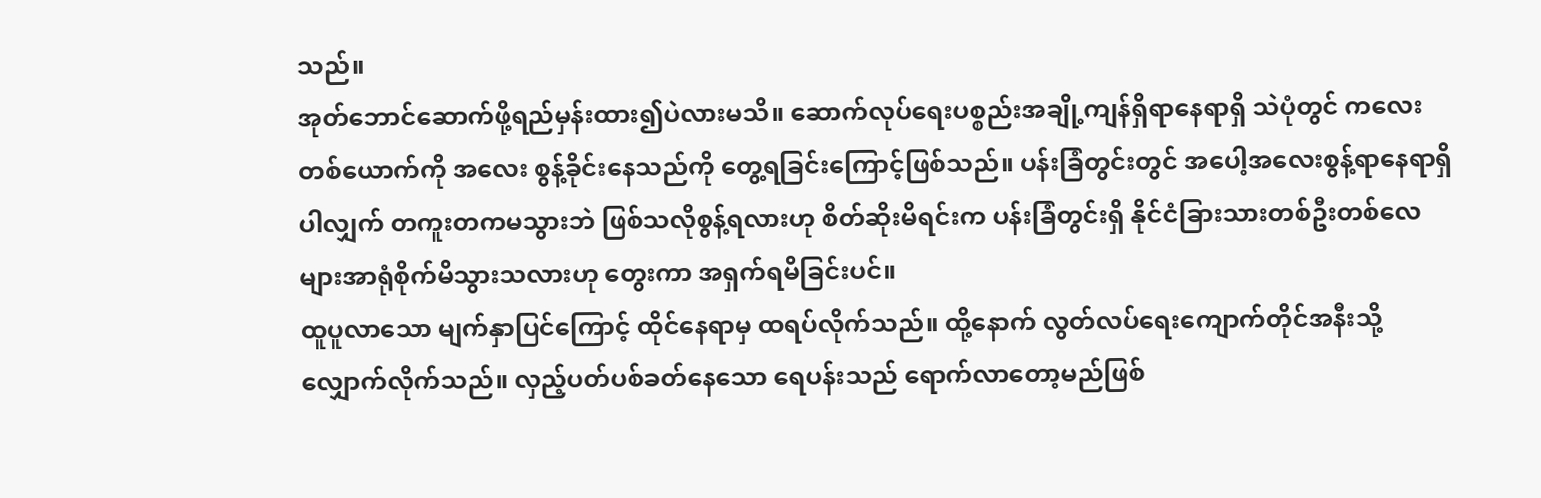သည်။
အုတ်ဘောင်ဆောက်ဖို့ရည်မှန်းထား၍ပဲလားမသိ။ ဆောက်လုပ်ရေးပစ္စည်းအချို့ကျန်ရှိရာနေရာရှိ သဲပုံတွင် ကလေးတစ်ယောက်ကို အလေး စွန့်ခိုင်းနေသည်ကို တွေ့ရခြင်းကြောင့်ဖြစ်သည်။ ပန်းခြံတွင်းတွင် အပေါ့အလေးစွန့်ရာနေရာရှိပါလျှက် တကူးတကမသွားဘဲ ဖြစ်သလိုစွန့်ရလားဟု စိတ်ဆိုးမိရင်းက ပန်းခြံတွင်းရှိ နိုင်ငံခြားသားတစ်ဦးတစ်လေများအာရုံစိုက်မိသွားသလားဟု တွေးကာ အရှက်ရမိခြင်းပင်။
ထူပူလာသော မျက်နှာပြင်ကြောင့် ထိုင်နေရာမှ ထရပ်လိုက်သည်။ ထို့နောက် လွတ်လပ်ရေးကျောက်တိုင်အနီးသို့ လျှောက်လိုက်သည်။ လှည့်ပတ်ပစ်ခတ်နေသော ရေပန်းသည် ရောက်လာတော့မည်ဖြစ်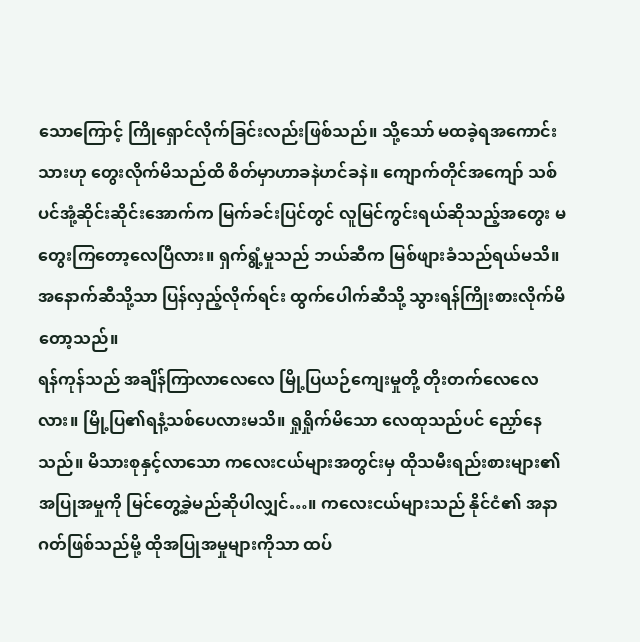သောကြောင့် ကြိုရှောင်လိုက်ခြင်းလည်းဖြစ်သည်။ သို့သော် မထခဲ့ရအကောင်းသားဟု တွေးလိုက်မိသည်ထိ စိတ်မှာဟာခနဲဟင်ခနဲ။ ကျောက်တိုင်အကျော် သစ်ပင်အုံ့ဆိုင်းဆိုင်းအောက်က မြက်ခင်းပြင်တွင် လူမြင်ကွင်းရယ်ဆိုသည့်အတွေး မတွေးကြတော့လေပြီလား။ ရှက်ရွံ့မှုသည် ဘယ်ဆီက မြစ်ဖျားခံသည်ရယ်မသိ။ အနောက်ဆီသို့သာ ပြန်လှည့်လိုက်ရင်း ထွက်ပေါက်ဆီသို့ သွားရန်ကြိုးစားလိုက်မိတော့သည်။
ရန်ကုန်သည် အချိန်ကြာလာလေလေ မြို့ပြယဉ်ကျေးမှုတို့ တိုးတက်လေလေလား။ မြို့ပြ၏ရနံ့သစ်ပေလားမသိ။ ရှုရှိုက်မိသော လေထုသည်ပင် ညှော်နေသည်။ မိသားစုနှင့်လာသော ကလေးငယ်များအတွင်းမှ ထိုသမီးရည်းစားများ၏ အပြုအမှုကို မြင်တွေ့ခဲ့မည်ဆိုပါလျှင်…။ ကလေးငယ်များသည် နိုင်ငံ၏ အနာဂတ်ဖြစ်သည်မို့ ထိုအပြုအမှုများကိုသာ ထပ်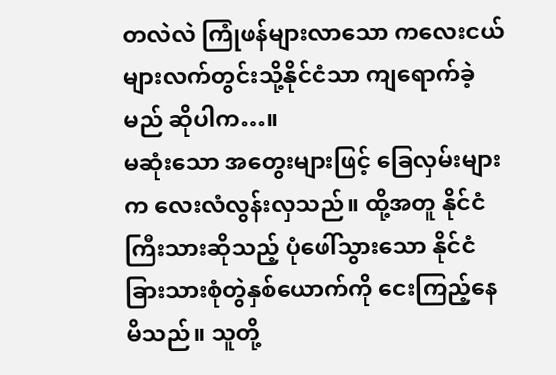တလဲလဲ ကြုံဖန်များလာသော ကလေးငယ်များလက်တွင်းသို့နိုင်ငံသာ ကျရောက်ခဲ့မည် ဆိုပါက…။
မဆုံးသော အတွေးများဖြင့် ခြေလှမ်းများက လေးလံလွန်းလှသည်။ ထို့အတူ နိုင်ငံကြီးသားဆိုသည့် ပုံဖေါ်သွားသော နိုင်ငံခြားသားစုံတွဲနှစ်ယောက်ကို ငေးကြည့်နေမိသည်။ သူတို့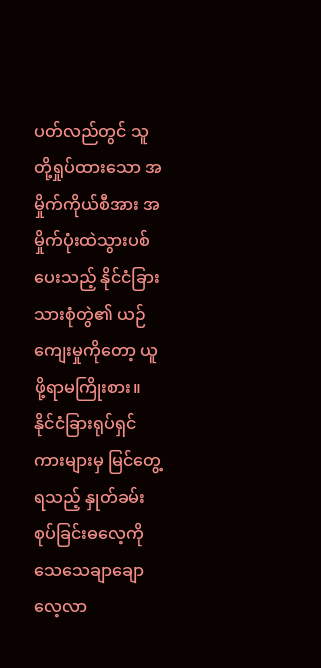ပတ်လည်တွင် သူတို့ရှုပ်ထားသော အမှိုက်ကိုယ်စီအား အမှိုက်ပုံးထဲသွားပစ်ပေးသည့် နိုင်ငံခြားသားစုံတွဲ၏ ယဉ်ကျေးမှုကိုတော့ ယူဖို့ရာမကြိုးစား။ နိုင်ငံခြားရုပ်ရှင်ကားများမှ မြင်တွေ့ရသည့် နှုတ်ခမ်းစုပ်ခြင်းဓလေ့ကို သေသေချာချောလေ့လာ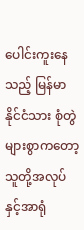ပေါင်းကူးနေသည့် မြန်မာနိုင်ငံသား စုံတွဲများစွာကတော့ သူတို့အလုပ်နှင့်အာရုံ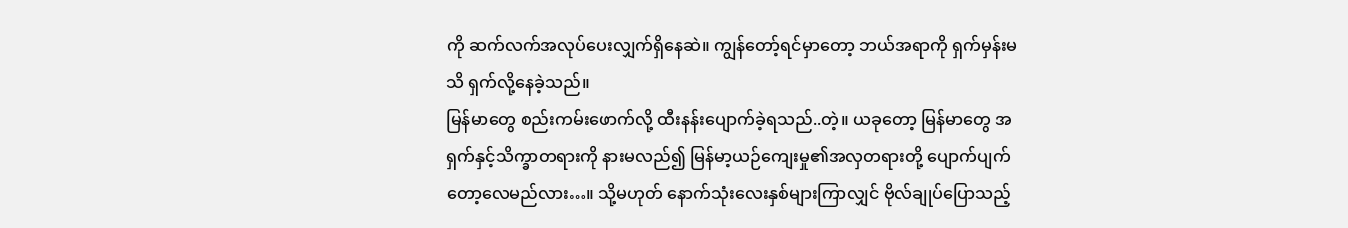ကို ဆက်လက်အလုပ်ပေးလျှက်ရှိနေဆဲ။ ကျွန်တော့်ရင်မှာတော့ ဘယ်အရာကို ရှက်မှန်းမသိ ရှက်လို့နေခဲ့သည်။
မြန်မာတွေ စည်းကမ်းဖောက်လို့ ထီးနန်းပျောက်ခဲ့ရသည်..တဲ့။ ယခုတော့ မြန်မာတွေ အရှက်နှင့်သိက္ခာတရားကို နားမလည်၍ မြန်မာ့ယဉ်ကျေးမှု၏အလှတရားတို့ ပျောက်ပျက်တော့လေမည်လား…။ သို့မဟုတ် နောက်သုံးလေးနှစ်များကြာလျှင် ဗိုလ်ချုပ်ပြောသည့်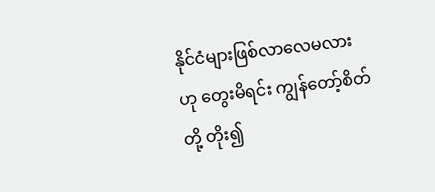နိုင်ငံများဖြစ်လာလေမလား ဟု တွေးမိရင်း ကျွန်တော့်စိတ်တို့ တိုး၍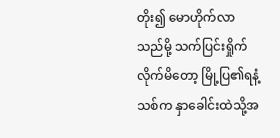တိုး၍ မောဟိုက်လာသည်မို့ သက်ပြင်းရှိုက်လိုက်မိတော့ မြို့ပြ၏ရနံ့သစ်က နှာခေါင်းထဲသို့အ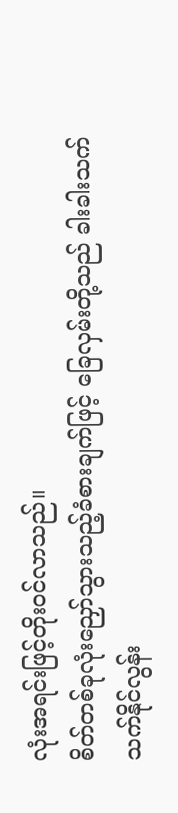လုံးအရင်းဖြင့်တိုးဝင်လာသည်။
စိတ်တစ်ခုလုံးညှော်သွားသည့်ခံစားချက်ဖြင့် ခြေလှမ်းတို့သည် ခါးခါးသက်သက်နိုင်လွန်း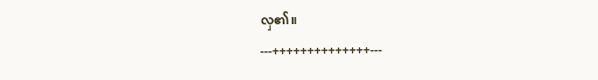လှ၏။
---++++++++++++++---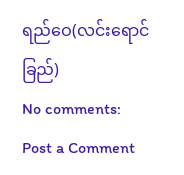ရည်ဝေ(လင်းရောင်ခြည်)
No comments:
Post a Comment